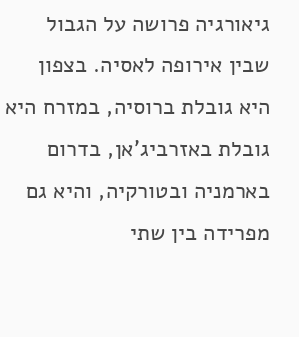גיאורגיה פרושה על הגבול שבין אירופה לאסיה. בצפון היא גובלת ברוסיה, במזרח היא גובלת באזרביג'אן, בדרום בארמניה ובטורקיה, והיא גם מפרידה בין שתי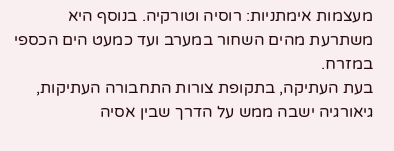מעצמות אימתניות: רוסיה וטורקיה. בנוסף היא משתרעת מהים השחור במערב ועד כמעט הים הכספי במזרח.
בעת העתיקה, בתקופת צורות התחבורה העתיקות, גיאורגיה ישבה ממש על הדרך שבין אסיה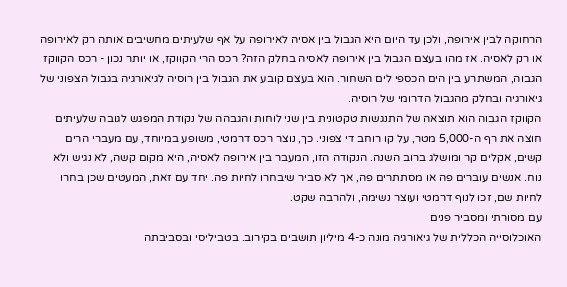הרחוקה לבין אירופה, ולכן עד היום היא הגבול בין אסיה לאירופה על אף שלעיתים מחשיבים אותה רק לאירופה או רק לאסיה. אז מהו בעצם הגבול בין אירופה לאסיה בחלק הזה? רכס הרי הקווקז, או יותר נכון - רכס הקווקז הגבוה, המשתרע בין הים הכספי לים השחור. הוא בעצם קובע את הגבול בין רוסיה לגיאורגיה בגבול הצפוני של גיאורגיה ובחלק מהגבול הדרומי של רוסיה.
הקווקז הגבוה הוא תוצאה של התנגשות טקטונית בין שני לוחות והגבהה של נקודת המפגש לגובה שלעיתים חוצה את רף ה-5,000 מטר, על קו רוחב די צפוני. כך, נוצר רכס דרמטי, משופע במיוחד, עם מעברי הרים קשים, אקלים קר ומושלג ברוב השנה. הנקודה הזו, המעבר בין אירופה לאסיה, היא מקום קשה, לא נגיש ולא נוח. אנשים עוברים פה או מסתתרים פה, אך לא סביר שיבחרו לחיות פה. יחד עם זאת, המעטים שכן בחרו לחיות שם, זכו לנוף דרמטי ועוצר נשימה, ולהרבה שקט.
עם מסורתי ומסביר פנים
האוכלוסייה הכללית של גיאורגיה מונה כ-4 מיליון תושבים בקירוב. בטביליסי ובסביבתה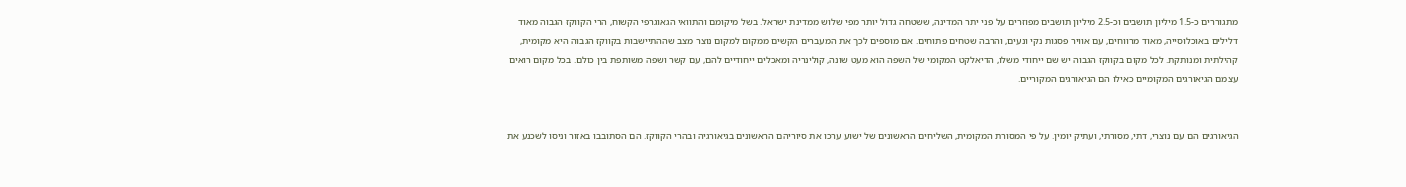מתגוררים כ-1.5 מיליון תושבים וכ-2.5 מיליון תושבים מפוזרים על פני יתר המדינה, ששטחה גדול יותר מפי שלוש ממדינת ישראל. בשל מיקומם והתוואי הגאוגרפי הקשוח, הרי הקווקז הגבוה מאוד דלילים באוכלוסייה, מאוד מרווחים, עם אוויר פסגות נקי ונעים, והרבה שטחים פתוחים. אם מוספים לכך את המעברים הקשים ממקום למקום נוצר מצב שההתיישבות בקווקז הגבוה היא מקומית, קהילתית ומנותקת. לכל מקום בקווקז הגבוה יש שם ייחודי משלו, הדיאלקט המקומי של השפה הוא מעט שונה, קולינריה ומאכלים ייחודיים להם, עם קשר ושפה משותפת בין כולם. בכל מקום רואים עצמם הגיאורגים המקומיים כאילו הם הגיאורגים המקוריים.


הגיאורגים הם עם נוצרי, דתי, מסורתי, ועתיק יומין. על פי המסורת המקומית, השליחים הראשונים של ישוע ערכו את סיוריהם הראשונים בגיאורגיה ובהרי הקווקז. הם הסתובבו באזור וניסו לשכנע את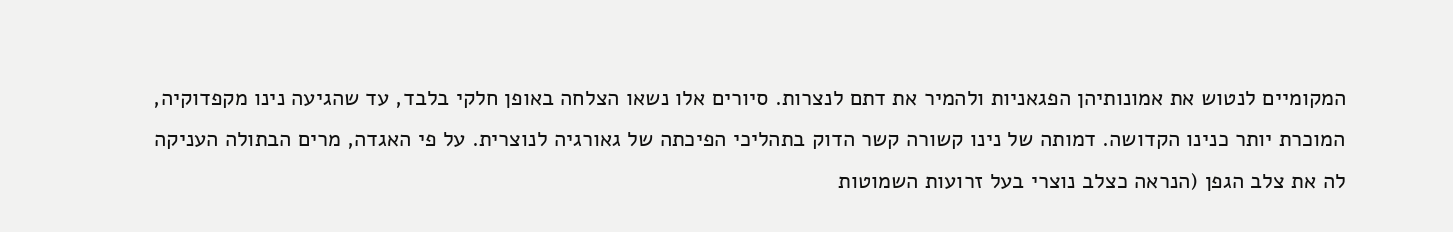המקומיים לנטוש את אמונותיהן הפגאניות ולהמיר את דתם לנצרות. סיורים אלו נשאו הצלחה באופן חלקי בלבד, עד שהגיעה נינו מקפדוקיה, המוכרת יותר כנינו הקדושה. דמותה של נינו קשורה קשר הדוק בתהליכי הפיכתה של גאורגיה לנוצרית. על פי האגדה, מרים הבתולה העניקה לה את צלב הגפן (הנראה כצלב נוצרי בעל זרועות השמוטות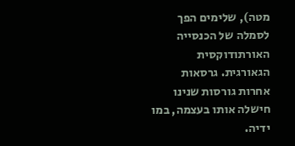מטה), שלימים הפך לסמלה של הכנסייה האורתודוקסית הגאורגית. גרסאות אחרות גורסות שנינו חישלה אותו בעצמה, במו ידיה.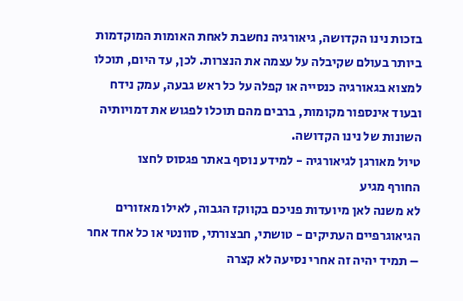בזכות נינו הקדושה, גיאורגיה נחשבת לאחת האומות המוקדמות ביותר בעולם שקיבלה על עצמה את הנצרות. לכן, עד היום, תוכלו למצוא בגאורגיה כנסייה או קפלה על כל ראש גבעה, עמק נידח ובעוד אינספור מקומות, ברבים מהם תוכלו לפגוש את דמויותיה השונות של נינו הקדושה.
טיול מאורגן לגיאורגיה - למידע נוסף באתר פגסוס לחצו
החורף מגיע
לא משנה לאן מיועדות פניכם בקווקז הגבוה, לאילו מאזורים הגיאוגרפיים העתיקים - טושתי, חבצורתי, סוונטי או כל אחד אחר – תמיד יהיה זה אחרי נסיעה לא קצרה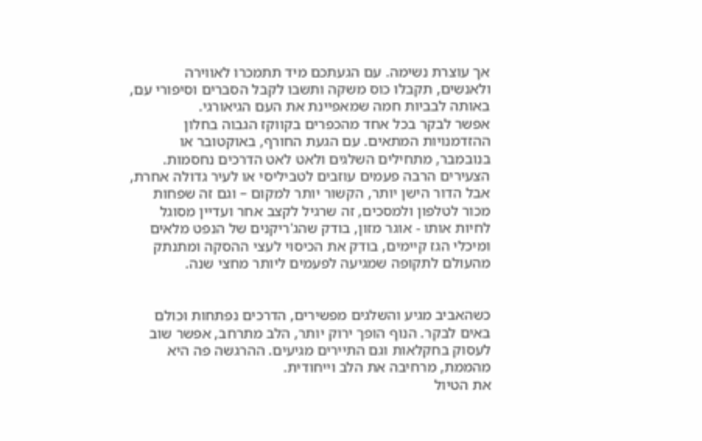אך עוצרת נשימה. עם הגעתכם מיד תתמכרו לאווירה ולאנשים, תקבלו כוס משקה ותשבו לקבל הסברים וסיפורי עם, באותה לבביות חמה שמאפיינת את העם הגיאורגי.
אפשר לבקר בכל אחד מהכפרים בקווקז הגבוה בחלון ההזדמנויות המתאים. עם הגעת החורף, באוקטובר או בנובמבר, מתחילים השלגים ולאט לאט הדרכים נחסמות. הצעירים הרבה פעמים עוזבים לטביליסי או לעיר גדולה אחרת, אבל הדור הישן יותר, הקשור יותר למקום – וגם זה שפחות מכור לטלפון ולמסכים, זה שרגיל לקצב אחר ועדיין מסוגל לחיות אותו - אוגר מזון, בודק שהג'ריקנים של הנפט מלאים ומיכלי הגז קיימים, בודק את הכיסוי לעצי ההסקה ומתנתק מהעולם לתקופה שמגיעה לפעמים ליותר מחצי שנה.


כשהאביב מגיע והשלגים מפשירים, הדרכים נפתחות וכולם באים לבקר. הנוף הופך ירוק יותר, הלב מתרחב, אפשר שוב לעסוק בחקלאות וגם התיירים מגיעים. ההרגשה פה היא מהממת, מרחיבה את הלב וייחודית.
את הטיול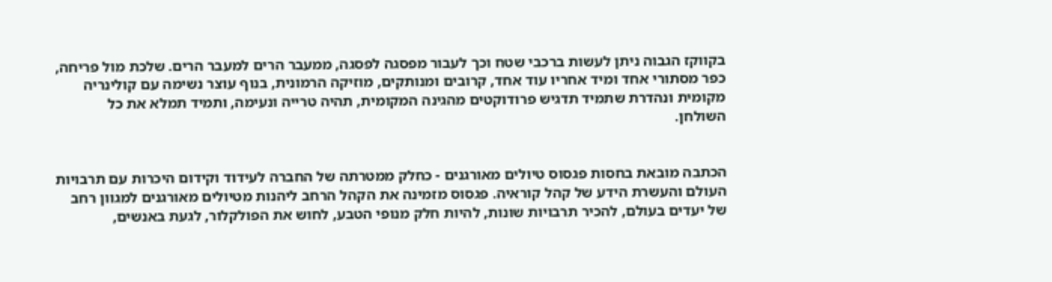בקווקז הגבוה ניתן לעשות ברכבי שטח וכך לעבור מפסגה לפסגה, ממעבר הרים למעבר הרים. שלכת מול פריחה, כפר מסתורי אחד ומיד אחריו עוד אחד, קרובים ומנותקים, מוזיקה הרמונית, בנוף עוצר נשימה עם קולינריה מקומית ונהדרת שתמיד תדגיש פרודוקטים מהגינה המקומית, תהיה טרייה ונעימה, ותמיד תמלא את כל השולחן.


הכתבה מובאת בחסות פגסוס טיולים מאורגנים - כחלק ממטרתה של החברה לעידוד וקידום היכרות עם תרבויות העולם והעשרת הידע של קהל קוראיה. פגסוס מזמינה את הקהל הרחב ליהנות מטיולים מאורגנים למגוון רחב של יעדים בעולם, להכיר תרבויות שונות, להיות חלק מנופי הטבע, לחוש את הפולקלור, לגעת באנשים,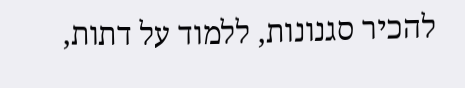להכיר סגנונות, ללמוד על דתות,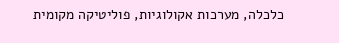כלכלה, מערכות אקולוגיות, פוליטיקה מקומית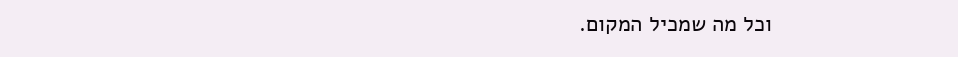וכל מה שמכיל המקום.